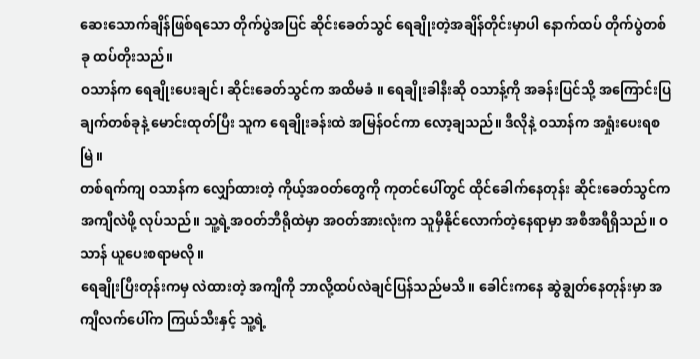ဆေးသောက်ချိန်ဖြစ်ရသော တိုက်ပွဲအပြင် ဆိုင်းခေတ်သွင် ရေချိုးတဲ့အချိန်တိုင်းမှာပါ နောက်ထပ် တိုက်ပွဲတစ်ခု ထပ်တိုးသည်။
ဝသာန်က ရေချိုးပေးချင်၊ ဆိုင်းခေတ်သွင်က အထိမခံ ။ ရေချိုးခါနီးဆို ဝသာန့်ကို အခန်းပြင်သို့ အကြောင်းပြချက်တစ်ခုနဲ့ မောင်းထုတ်ပြီး သူက ရေချိုးခန်းထဲ အမြန်ဝင်ကာ လော့ချသည်။ ဒီလိုနဲ့ ဝသာန်က အရှုံးပေးရစမြဲ။
တစ်ရက်ကျ ဝသာန်က လျှော်ထားတဲ့ ကိုယ့်အဝတ်တွေကို ကုတင်ပေါ်တွင် ထိုင်ခေါက်နေတုန်း ဆိုင်းခေတ်သွင်က အကျီလဲဖို့ လုပ်သည်။ သူ့ရဲ့အဝတ်ဘီရိုထဲမှာ အဝတ်အားလုံးက သူမှီနိုင်လောက်တဲ့နေရာမှာ အစီအရီရှိသည်။ ဝသာန် ယူပေးစရာမလို။
ရေချိုးပြီးတုန်းကမှ လဲထားတဲ့ အကျီကို ဘာလို့ထပ်လဲချင်ပြန်သည်မသိ။ ခေါင်းကနေ ဆွဲချွတ်နေတုန်းမှာ အကျီလက်ပေါ်က ကြယ်သီးနှင့် သူ့ရဲ့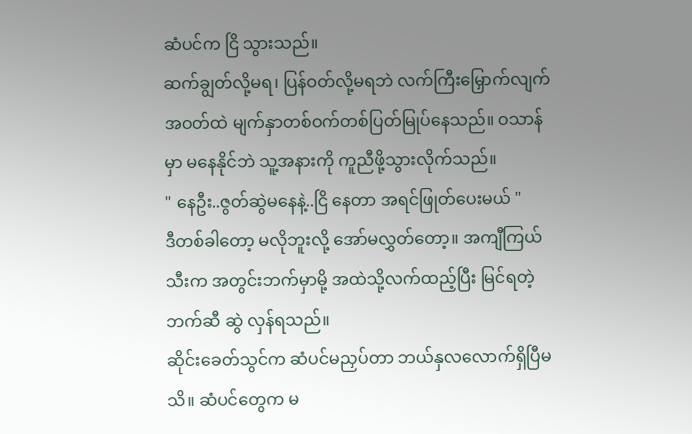ဆံပင်က ငြိ သွားသည်။
ဆက်ချွတ်လို့မရ၊ ပြန်ဝတ်လို့မရဘဲ လက်ကြီးမြှောက်လျက် အဝတ်ထဲ မျက်နှာတစ်ဝက်တစ်ပြတ်မြုပ်နေသည်။ ဝသာန်မှာ မနေနိုင်ဘဲ သူ့အနားကို ကူညီဖို့သွားလိုက်သည်။
" နေဦး..ဇွတ်ဆွဲမနေနဲ့..ငြိ နေတာ အရင်ဖြုတ်ပေးမယ် "
ဒီတစ်ခါတော့ မလိုဘူးလို့ အော်မလွှတ်တော့။ အကျီကြယ်သီးက အတွင်းဘက်မှာမို့ အထဲသို့လက်ထည့်ပြီး မြင်ရတဲ့ဘက်ဆီ ဆွဲ လှန်ရသည်။
ဆိုင်းခေတ်သွင်က ဆံပင်မညှပ်တာ ဘယ်နှလလောက်ရှိပြီမသိ။ ဆံပင်တွေက မ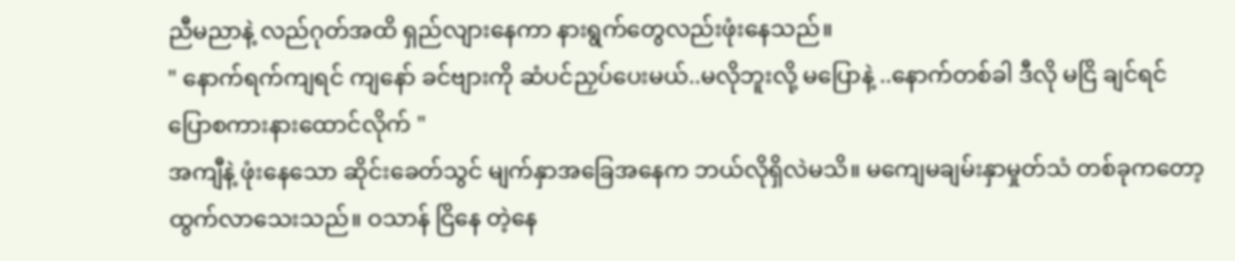ညီမညာနဲ့ လည်ဂုတ်အထိ ရှည်လျားနေကာ နားရွက်တွေလည်းဖုံးနေသည်။
" နောက်ရက်ကျရင် ကျနော် ခင်ဗျားကို ဆံပင်ညှပ်ပေးမယ်..မလိုဘူးလို့ မပြောနဲ့ ..နောက်တစ်ခါ ဒီလို မငြိ ချင်ရင် ပြောစကားနားထောင်လိုက် "
အကျီနဲ့ ဖုံးနေသော ဆိုင်းခေတ်သွင် မျက်နှာအခြေအနေက ဘယ်လိုရှိလဲမသိ။ မကျေမချမ်းနှာမှုတ်သံ တစ်ခုကတော့ ထွက်လာသေးသည်။ ဝသာန် ငြိနေ တဲ့နေ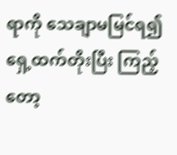ရာကို သေချာမမြင်ရ၍ ရှေ့ထက်တိုးပြီး ကြည့်တော့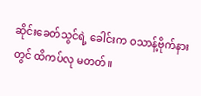ဆိုင်းခေတ်သွင်ရဲ့ ခေါင်းက ဝသာန့်ဗိုက်နားတွင် ထိကပ်လု မတတ်။